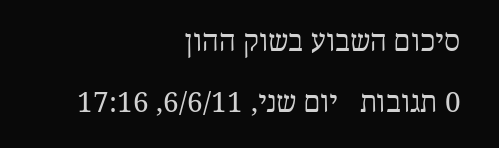סיכום השבוע בשוק ההון

0 תגובות   יום שני, 6/6/11, 17:16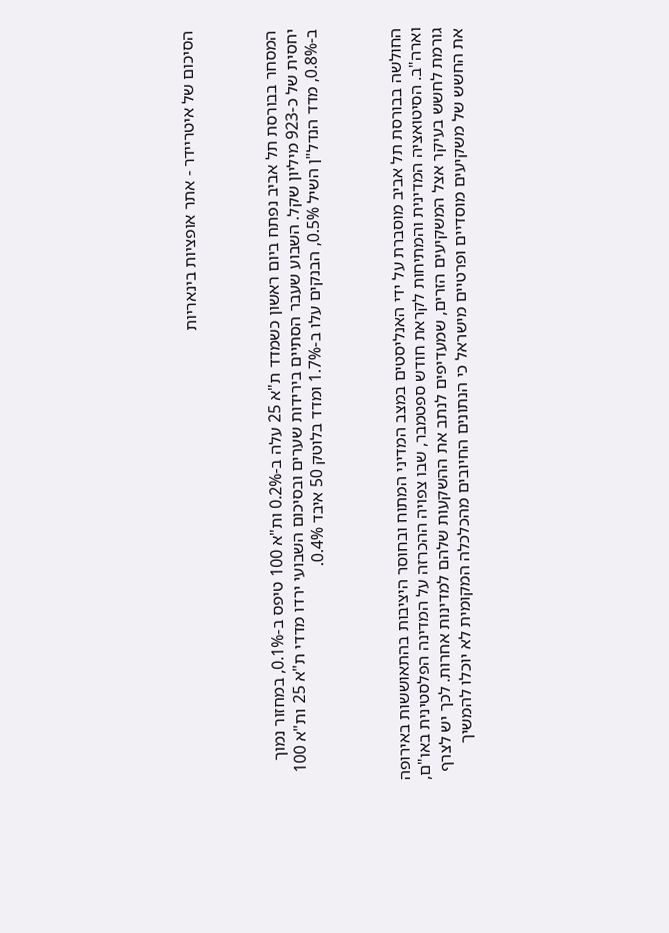הסיכום של איטריידר - אתר אופציות בינאריות



המסחר בבורסת תל אביב נפתח ביום ראשון כשמדד ת"א 25 עלה ב-0.2% ות"א 100 טיפס ב-0.1%, במחזור נמוך יחסית של כ-923 מיליון שקל. השבוע שעבר הסתיים בירידות שערים ובסיכום השבועי ירדו מדדי ת"א 25 ות"א 100 ב-0.8%, מדד הנדל"ן השיל 0.5%, הבנקים עלו ב-1.7% ומדד בלוטק 50 איבד 0.4%.



החולשה בבורסת תל אביב מוסברת על ידי האנליסטים במצב המדיני המתוח ובחוסר היציבות בהתאוששות באירופה וארה"ב. הסיטואציה המדינית והמתיחות לקראת חודש ספטמבר, שבו צפויה ההכרזה על המדינה הפלסטינית באו"ם, גורמת לחשש בעיקר אצל המשקיעים הזרים, שמעדיפים לנתב את ההשקעות שלהם למדינות אחרות. לכך יש לצרף את החשש של משקיעים מוסדיים ופרטיים מישראל כי הנתונים החיובים מהכלכלה המקומית לא יוכלו להמשיך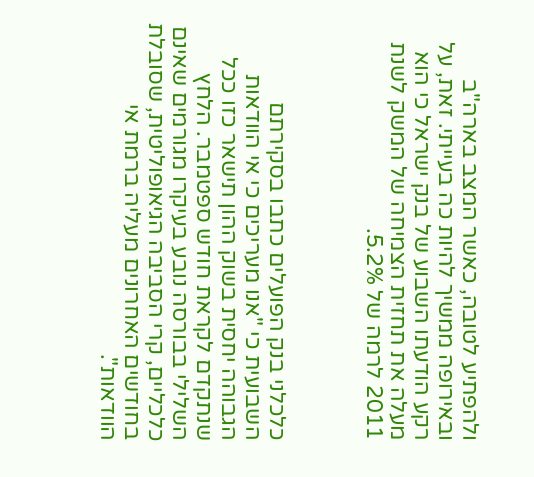ולהפתיע לטובה, כאשר המצב בארה"ב ובאירופה ממשיך להיות כה בעייתי. זאת, על רקע הודעתו השבוע של בנק ישראל כי הוא מעלה את תחזית הצמיחה של המשק לשנת 2011 לרמה של 5.2%.



כלכלני בנק הפועלים כתבו בסקירתם השבועית כי "אנו מעריכים כי אי הוודאות הגבוהה יחסית בשוק ההון תישאר כזו ככל שנתקדם לקראת חודש ספטמבר. הלחץ השלילי בבורסה נובע בעיקרו מגורמים שאינם כלכליים, קרי הסביבה הגיאופוליטית, שסובלת בחודשים האחרונים מעליה ברמת אי הוודאות".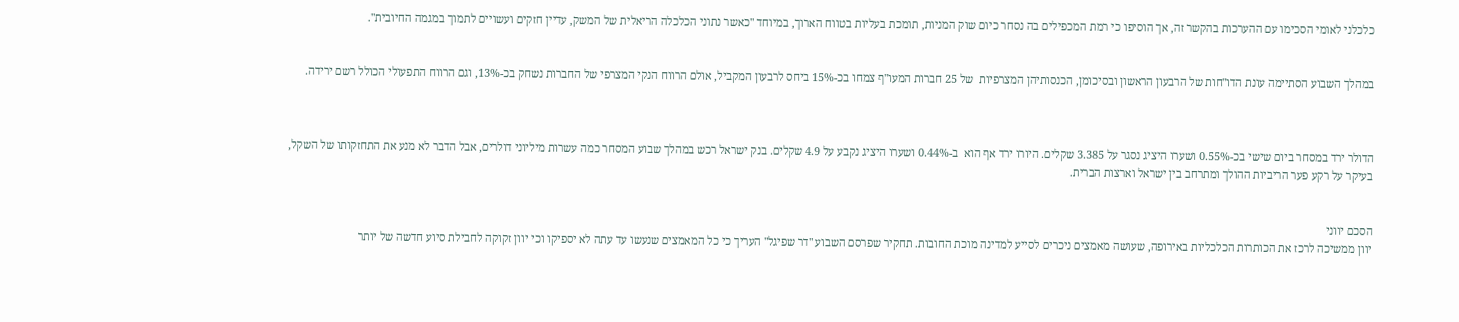כלכלני לאומי הסכימו עם ההערכות בהקשר זה, אך הוסיפו כי רמת המכפילים בה נסחר כיום שוק המניות, תומכת בעליות בטווח הארוך, במיוחד "כאשר נתוני הכלכלה הריאלית של המשק, עדיין חזקים ועשויים לתמוך במגמה החיובית".


במהלך השבוע הסתיימה עונת הדו"חות של הרבעון הראשון ובסיכומן, הכנסותיהן המצרפיות  של 25 חברות המעו"ף צמחו בכ-15% ביחס לרבעון המקביל, אולם הרווח הנקי המצרפי של החברות נשחק בכ-13%, וגם הרווח התפעולי הכולל רשם ירידה.



הדולר ירד במסחר ביום שישי בכ-0.55% ושערו היציג נסגר על 3.385 שקלים. היורו ירד אף הוא  ב-0.44% ושערו היציג נקבע על 4.9 שקלים. בנק ישראל רכש במהלך שבוע המסחר כמה עשרות מיליוני דולרים, אבל הדבר לא מנע את התחזקותו של השקל, בעיקר על רקע פער הריביות ההולך ומתרחב בין ישראל וארצות הברית.


הסכם יווני
יוון ממשיכה לרכז את הכותרות הכלכליות באירופה, שעושה מאמצים ניכרים לסייע למדינה מוכת החובות. תחקיר שפרסם השבוע "דר שפיגל" העריך כי כל המאמצים שנעשו עד עתה לא יספיקו וכי יוון זקוקה לחבילת סיוע חדשה של יותר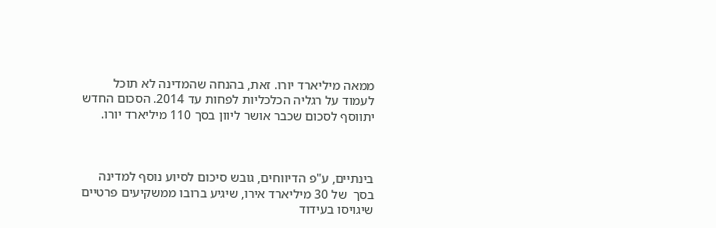ממאה מיליארד יורו. זאת, בהנחה שהמדינה לא תוכל לעמוד על רגליה הכלכליות לפחות עד 2014. הסכום החדש יתווסף לסכום שכבר אושר ליוון בסך 110 מיליארד יורו.



בינתיים, ע"פ הדיווחים, גובש סיכום לסיוע נוסף למדינה בסך  של 30 מיליארד אירו, שיגיע ברובו ממשקיעים פרטיים שיגויסו בעידוד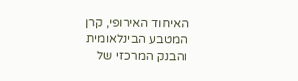האיחוד האירופי, קרן המטבע הבינלאומית והבנק המרכזי של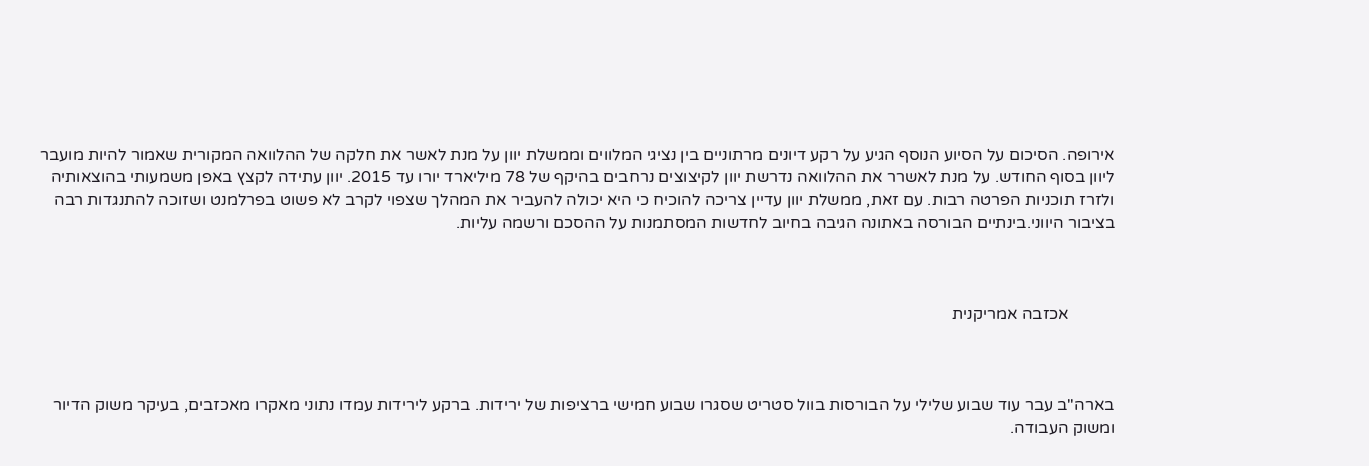אירופה. הסיכום על הסיוע הנוסף הגיע על רקע דיונים מרתוניים בין נציגי המלווים וממשלת יוון על מנת לאשר את חלקה של ההלוואה המקורית שאמור להיות מועבר ליוון בסוף החודש. על מנת לאשרר את ההלוואה נדרשת יוון לקיצוצים נרחבים בהיקף של 78 מיליארד יורו עד 2015. יוון עתידה לקצץ באפן משמעותי בהוצאותיה ולזרז תוכניות הפרטה רבות. עם זאת, ממשלת יוון עדיין צריכה להוכיח כי היא יכולה להעביר את המהלך שצפוי לקרב לא פשוט בפרלמנט ושזוכה להתנגדות רבה בציבור היווני.בינתיים הבורסה באתונה הגיבה בחיוב לחדשות המסתמנות על ההסכם ורשמה עליות.



           אכזבה אמריקנית



בארה"ב עבר עוד שבוע שלילי על הבורסות בוול סטריט שסגרו שבוע חמישי ברציפות של ירידות. ברקע לירידות עמדו נתוני מאקרו מאכזבים, בעיקר משוק הדיור ומשוק העבודה.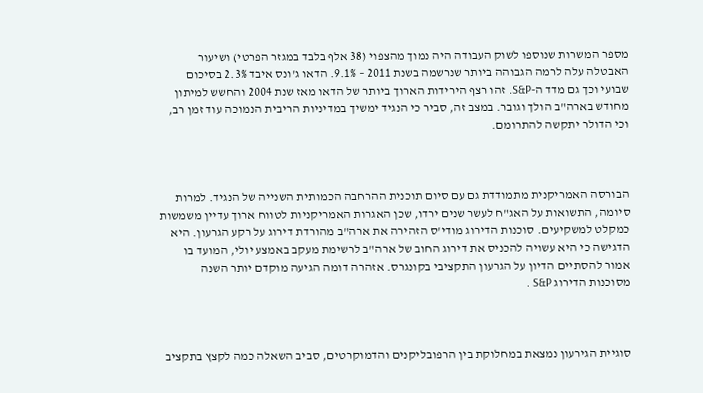מספר המשרות שנוספו לשוק העבודה היה נמוך מהצפוי (38 אלף בלבד במגזר הפרטי) ושיעור האבטלה עלה לרמה הגבוהה ביותר שנרשמה בשנת 2011 – 9.1%. הדאו ג'ונס איבד 2.3% בסיכום שבועי וכך גם מדד ה-S&P. זהו רצף הירידות הארוך ביותר של הדאו מאז שנת 2004 והחשש למיתון מחודש בארה"ב הולך וגובר. במצב זה, סביר כי הנגיד ימשיך במדיניות הריבית הנמוכה עוד זמן רב, וכי הדולר יתקשה להתרומם.



הבורסה האמריקנית מתמודדת גם עם סיום תוכנית ההרחבה הכמותית השנייה של הנגיד. למרות סיומה, התשואות על האג"ח לעשר שנים ירדו, שכן האגרות האמריקניות לטווח ארוך עדיין משמשות כמקלט למשקיעים. סוכנות הדירוג מודי'ס הזהירה את ארה"ב מהורדת דירוג על רקע הגרעון. היא הדגישה כי היא עשויה להכניס את דירוג החוב של ארה"ב לרשימת מעקב באמצע יולי, המועד בו אמור להסתיים הדיון על הגרעון התקציבי בקונגרס. אזהרה דומה הגיעה מוקדם יותר השנה מסוכנות הדירוג S&P .



סוגיית הגירעון נמצאת במחלוקת בין הרפובליקנים והדמוקרטים, סביב השאלה כמה לקצץ בתקציב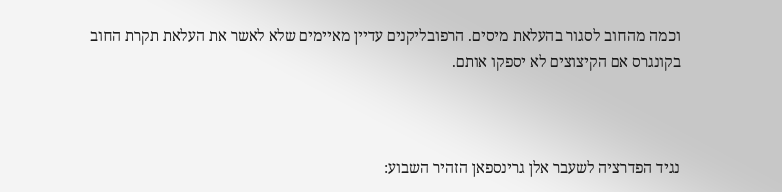וכמה מהחוב לסגור בהעלאת מיסים. הרפובליקנים עדיין מאיימים שלא לאשר את העלאת תקרת החוב בקונגרס אם הקיצוצים לא יספקו אותם.



נגיד הפדרציה לשעבר אלן גרינספאן הזהיר השבוע: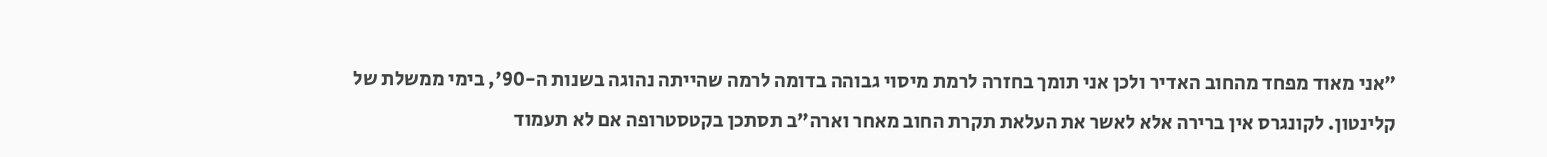"אני מאוד מפחד מהחוב האדיר ולכן אני תומך בחזרה לרמת מיסוי גבוהה בדומה לרמה שהייתה נהוגה בשנות ה-90', בימי ממשלת של קלינטון. לקונגרס אין ברירה אלא לאשר את העלאת תקרת החוב מאחר וארה"ב תסתכן בקטסטרופה אם לא תעמוד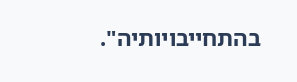בהתחייבויותיה".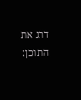דרג את התוכן: